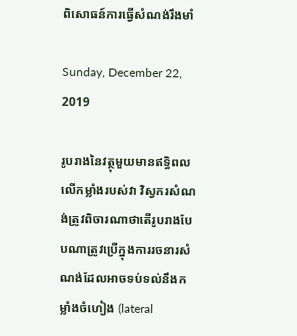ពិសោធន៍ការធ្វើសំណង់រឹងមាំ

Sunday, December 22, 2019

រូបរាងនៃវត្ថុមួយមានឥទ្ធិពលលើកម្លាំងរបស់វា វិស្វករសំណង់ត្រូវពិចារណាថាតើរូបរាងបែបណាត្រូវប្រើក្នុងការរចនារសំណង់ដែលអាចទប់ទល់នឹងកម្លាំងចំហៀង (lateral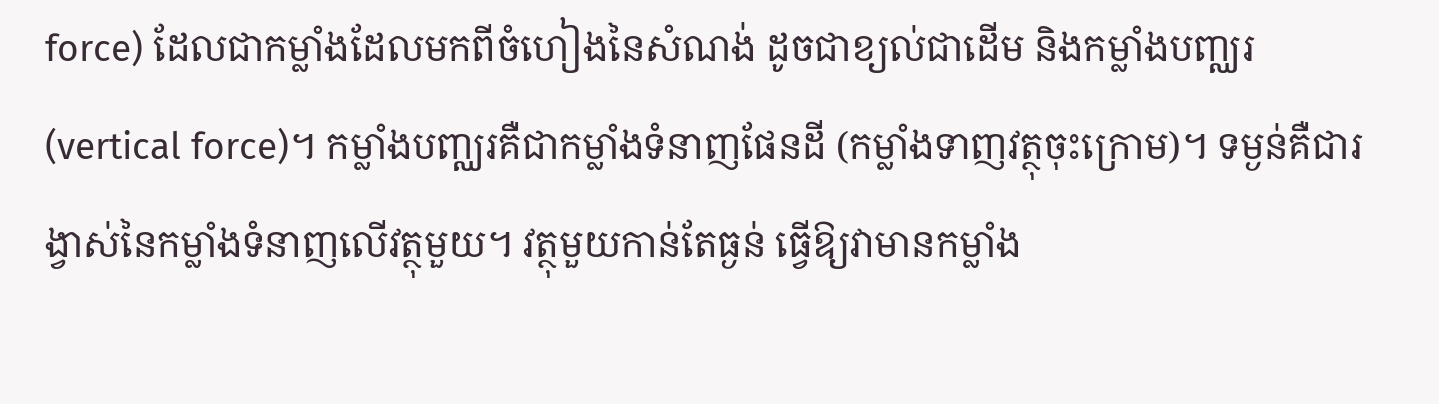force) ដែលជាកម្លាំងដែលមកពីចំហៀងនៃសំណង់ ដូចជាខ្យល់ជាដើម និងកម្លាំងបញ្ឈរ (vertical force)។ កម្លាំងបញ្ឈរគឺជាកម្លាំងទំនាញផែនដី (កម្លាំងទាញវត្ថុចុះក្រោម)។ ទម្ងន់គឺជារង្វាស់នៃកម្លាំងទំនាញលើវត្ថុមួយ។ វត្ថុមួយកាន់តែធ្ងន់ ធ្វើឱ្យវាមានកម្លាំង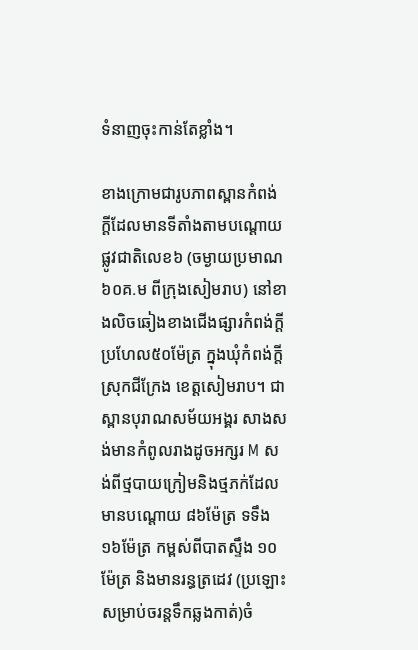ទំនាញចុះកាន់តែខ្លាំង។

ខាងក្រោមជារូបភាពស្ពានកំពង់ក្ដីដែលមានទីតាំងតាមបណ្ដោយផ្លូវជាតិលេខ៦ (ចម្ងាយប្រមាណ ៦០គ.ម ពីក្រុងសៀមរាប) នៅខាងលិចឆៀងខាងជើងផ្សារកំពង់ក្តីប្រហែល៥០ម៉ែត្រ ក្នុងឃុំកំពង់ក្ដី ស្រុកជីក្រែង ខេត្តសៀមរាប។ ជាស្ពានបុរាណសម័យអង្គរ សាងសង់មានកំពូលរាងដូចអក្សរ M សង់ពីថ្មបាយក្រៀមនិងថ្មភក់ដែលមានបណ្ដោយ ៨៦ម៉ែត្រ ទទឹង ១៦ម៉ែត្រ កម្ពស់ពីបាតស្ទឹង ១០ម៉ែត្រ និងមានរន្ធត្រដេវ (ប្រឡោះសម្រាប់ចរន្តទឹកឆ្លងកាត់)ចំ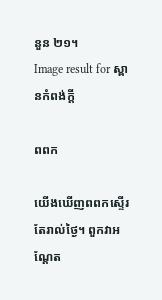នួន ២១។
Image result for ស្ពានកំពង់ក្ដី

ពពក

យើងឃើញពពកស្ទើរតែរាល់ថ្ងៃ។ ពួកវាអណ្តែត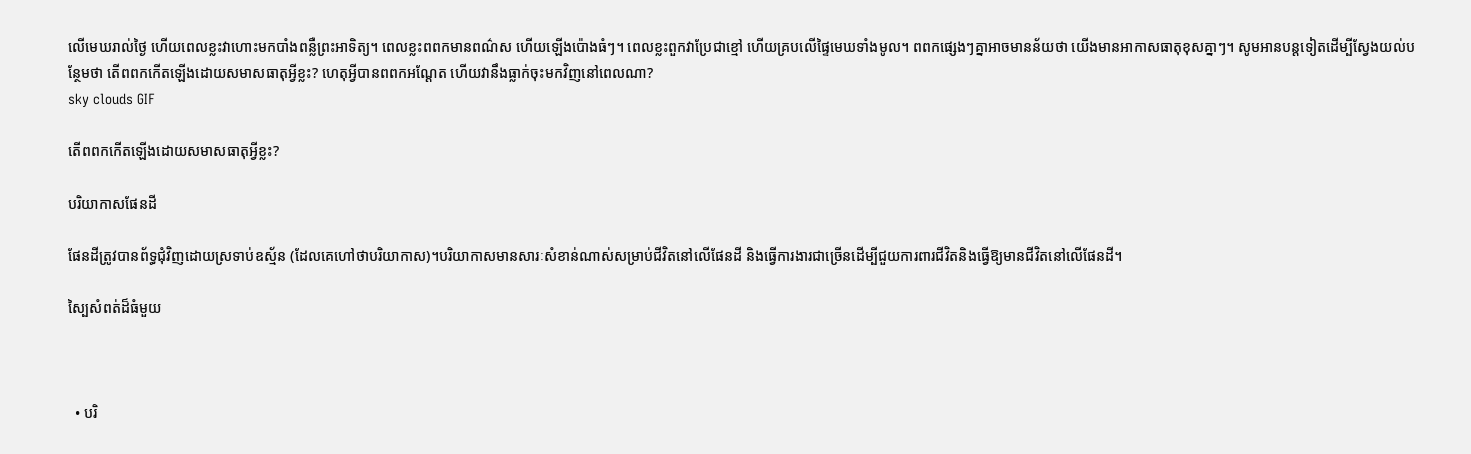លើមេឃរាល់ថ្ងៃ ហើយពេលខ្លះវាហោះមកបាំងពន្លឺព្រះអាទិត្យ។ ពេលខ្លះពពកមានពណ៌ស ហើយឡើងប៉ោងធំៗ។ ពេលខ្លះពួកវាប្រែជាខ្មៅ ហើយគ្របលើផ្ទៃមេឃទាំងមូល។ ពពកផ្សេងៗគ្នាអាចមានន័យថា យើងមានអាកាសធាតុខុសគ្នាៗ។ សូមអានបន្តទៀតដើម្បីស្វែងយល់បន្ថែមថា តើពពកកើតឡើងដោយសមាសធាតុអ្វីខ្លះ? ហេតុអ្វីបានពពកអណ្ដែត ហើយវានឹងធ្លាក់ចុះមកវិញនៅពេលណា?
sky clouds GIF

តើពពកកើតឡើងដោយសមាសធាតុអ្វីខ្លះ?

បរិយាកាសផែនដី

ផែនដីត្រូវបានព័ទ្ធជុំវិញដោយស្រទាប់ឧស្ម័ន (ដែលគេហៅថាបរិយាកាស)។បរិយាកាសមានសារៈសំខាន់ណាស់សម្រាប់ជីវិតនៅលើផែនដី និងធ្វើការងារជាច្រើនដើម្បីជួយការពារជីវិតនិងធ្វើឱ្យមានជីវិតនៅលើផែនដី។

ស្បៃសំពត់ដ៏ធំមួយ



  • បរិ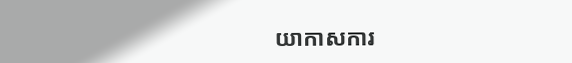យាកាសការ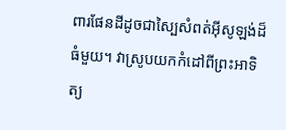ពារផែនដីដូចជាស្បៃសំពត់អ៊ីសូឡង់ដ៏ធំមួយ។ វាស្រូបយកកំដៅពីព្រះអាទិត្យ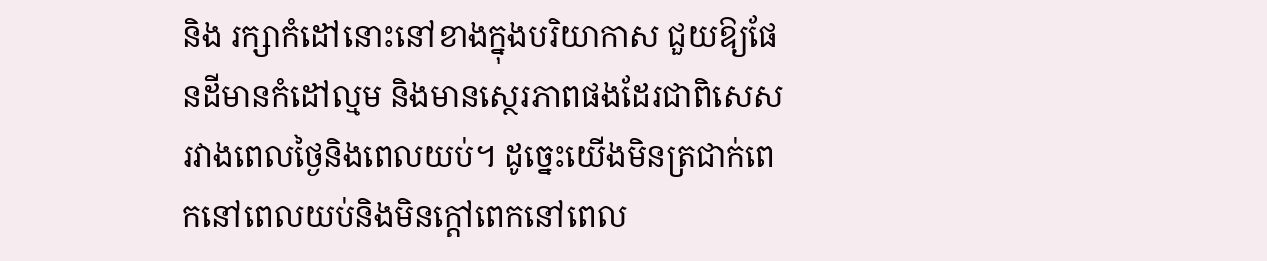និង រក្សាកំដៅនោះនៅខាងក្នុងបរិយាកាស ជួយឱ្យផែនដីមានកំដៅល្មម និងមានស្ថេរភាពផងដែរជាពិសេសរវាងពេលថ្ងៃនិងពេលយប់។ ដូច្នេះយើងមិនត្រជាក់ពេកនៅពេលយប់និងមិនក្តៅពេកនៅពេល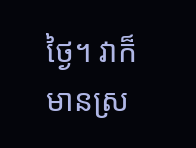ថ្ងៃ។ វាក៏មានស្រ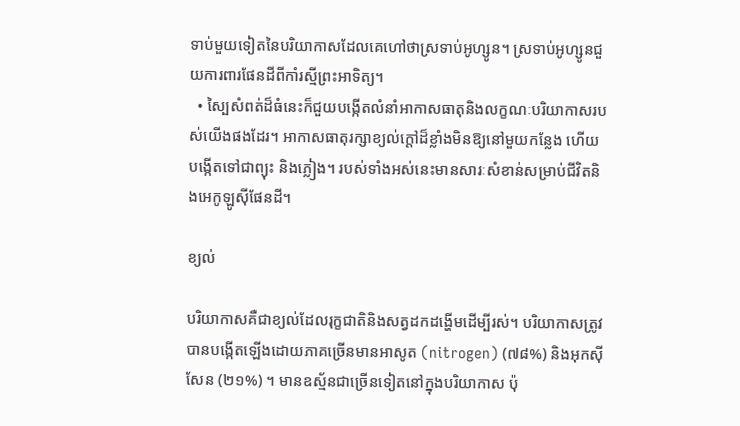ទាប់មួយទៀតនៃបរិយាកាសដែលគេហៅថាស្រទាប់អូហ្សូន។ ស្រទាប់អូហ្សូនជួយការពារផែនដីពីកាំរស្មីព្រះអាទិត្យ។
  • ស្បៃសំពត់ដ៏ធំនេះក៏ជួយបង្កើតលំនាំអាកាសធាតុនិងលក្ខណៈបរិយាកាសរបស់យើងផងដែរ។ អាកាសធាតុរក្សាខ្យល់ក្តៅដ៏ខ្លាំងមិនឱ្យនៅមួយកន្លែង ហើយបង្កើតទៅជាព្យុះ និងភ្លៀង។ របស់ទាំងអស់នេះមានសារៈសំខាន់សម្រាប់ជីវិតនិងអេកូឡូស៊ីផែនដី។

ខ្យល់

បរិយាកាសគឺជាខ្យល់ដែលរុក្ខជាតិនិងសត្វដកដង្ហើមដើម្បីរស់។ បរិយាកាសត្រូវបានបង្កើតឡើងដោយភាគច្រើនមានអាសូត (nitrogen) (៧៨%) និងអុកស៊ីសែន (២១%) ។ មានឧស្ម័នជាច្រើនទៀតនៅក្នុងបរិយាកាស ប៉ុ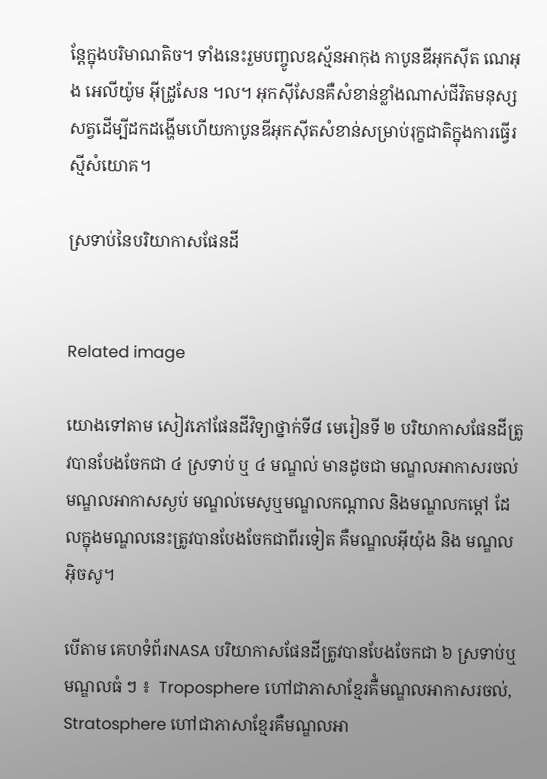ន្តែក្នុងបរិមាណតិច។ ទាំងនេះរួមបញ្ចូលឧស្ម័នអាកុង កាបូនឌីអុកស៊ីត ណេអុង អេលីយ៉ូម អ៊ីដ្រូសែន ។ល។ អុកស៊ីសែនគឺសំខាន់ខ្លាំងណាស់ជីវិតមនុស្សសត្វដើម្បីដកដង្ហើមហើយកាបូនឌីអុកស៊ីតសំខាន់សម្រាប់រុក្ខជាតិក្នុងការធ្វើរស្មីសំយោគ។

ស្រទាប់នៃបរិយាកាសផែនដី


Related image

យោងទៅតាម សៀវភៅផែនដីវិទ្យាថ្នាក់ទី៨ មេរៀនទី ២ បរិយាកាសផែនដីត្រូវបានបែងចែកជា ៤ ស្រទាប់ ឬ ៤ មណ្ឌល់ មានដូចជា មណ្ឌលអាកាសរចល់ មណ្ឌលអាកាសស្ងប់ មណ្ឌល់មេសូឬមណ្ឌលកណ្ដាល និងមណ្ឌលកម្ដៅ ដែលក្នុងមណ្ឌលនេះត្រូវបានបែងចែកជាពីរទៀត គឺមណ្ឌលអ៊ីយ៉ុង និង មណ្ឌលអ៊ិចសូ។

បើតាម គេហទំព័រNASA បរិយាកាសផែនដីត្រូវបានបែងចែកជា ៦ ស្រទាប់ឬមណ្ឌលធំ ៗ ៖  Troposphere ហៅជាភាសាខ្មែរគឺំមណ្ឌលអាកាសរចល់, Stratosphere ហៅជាភាសាខ្មែរគឺមណ្ឌលអា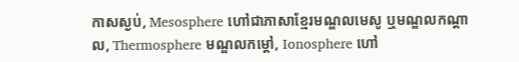កាសស្ងប់, Mesosphere ហៅជាភាសាខ្មែរមណ្ឌលមេសូ ឬមណ្ឌលកណ្ដាល, Thermosphere មណ្ឌលកម្ដៅ, Ionosphere ហៅ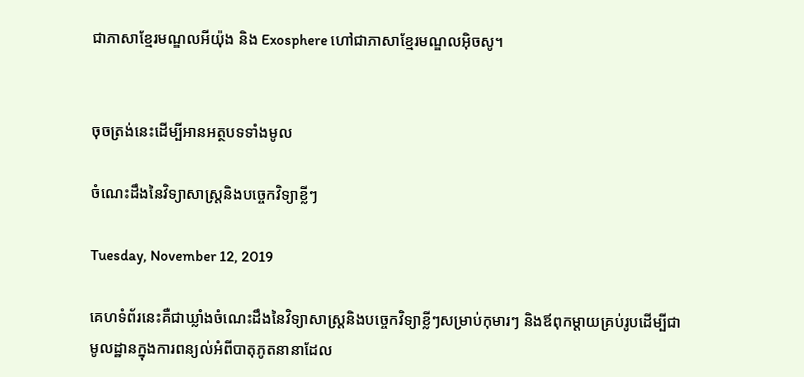ជាភាសាខ្មែរមណ្ឌលអីយ៉ុង និង Exosphere ហៅជាភាសាខ្មែរមណ្ឌលអ៊ិចសូ។


ចុចត្រង់នេះដើម្បីអានអត្ថបទទាំងមូល

ចំណេះដឹងនៃវិទ្យាសាស្ត្រនិងបច្ចេកវិទ្យាខ្លីៗ

Tuesday, November 12, 2019

គេហទំព័រនេះគឺជាឃ្លាំងចំណេះដឹងនៃវិទ្យាសាស្ត្រនិងបច្ចេកវិទ្យាខ្លីៗសម្រាប់កុមារៗ និងឪពុកម្ដាយគ្រប់រូបដើម្បីជាមូលដ្ឋានក្នុងការពន្យល់អំពីបាតុភូតនានាដែល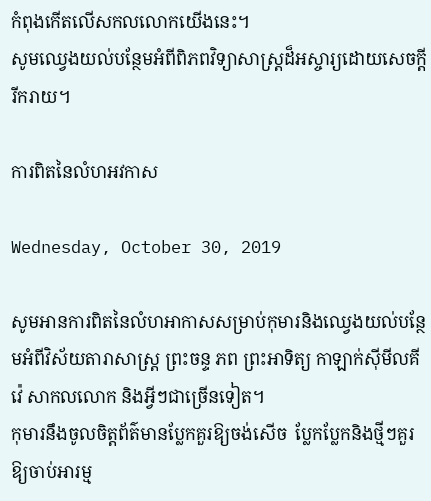កំពុងកើតលើសកលលោកយើងនេះ។
សូមឈ្វេងយល់បន្ថែមអំពីពិភពវិទ្យាសាស្ត្រដ៏អស្ចារ្យដោយសេចក្ដីរីករាយ។

ការពិតនៃលំហអវកាស

Wednesday, October 30, 2019

សូមអានការពិតនៃលំហអាកាសសម្រាប់កុមារនិងឈ្វេងយល់បន្ថែមអំពីវិស័យតារាសាស្ត្រ ព្រះចន្ទ ភព ព្រះអាទិត្យ កាឡាក់ស៊ីមីលគីវ៉េ សាកលលោក និងអ្វីៗជាច្រើនទៀត។
កុមារនឹងចូលចិត្តព័ត៌មានប្លែកគួរឱ្យចង់សើច  ប្លែកប្លែកនិងថ្មីៗគួរឱ្យចាប់អារម្ម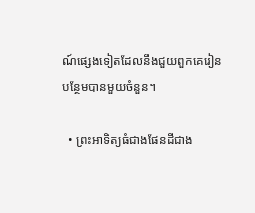ណ៍ផ្សេងទៀតដែលនឹងជួយពួកគេរៀនបន្ថែមបានមួយចំនួន។

  • ព្រះអាទិត្យធំជាងផែនដីជាង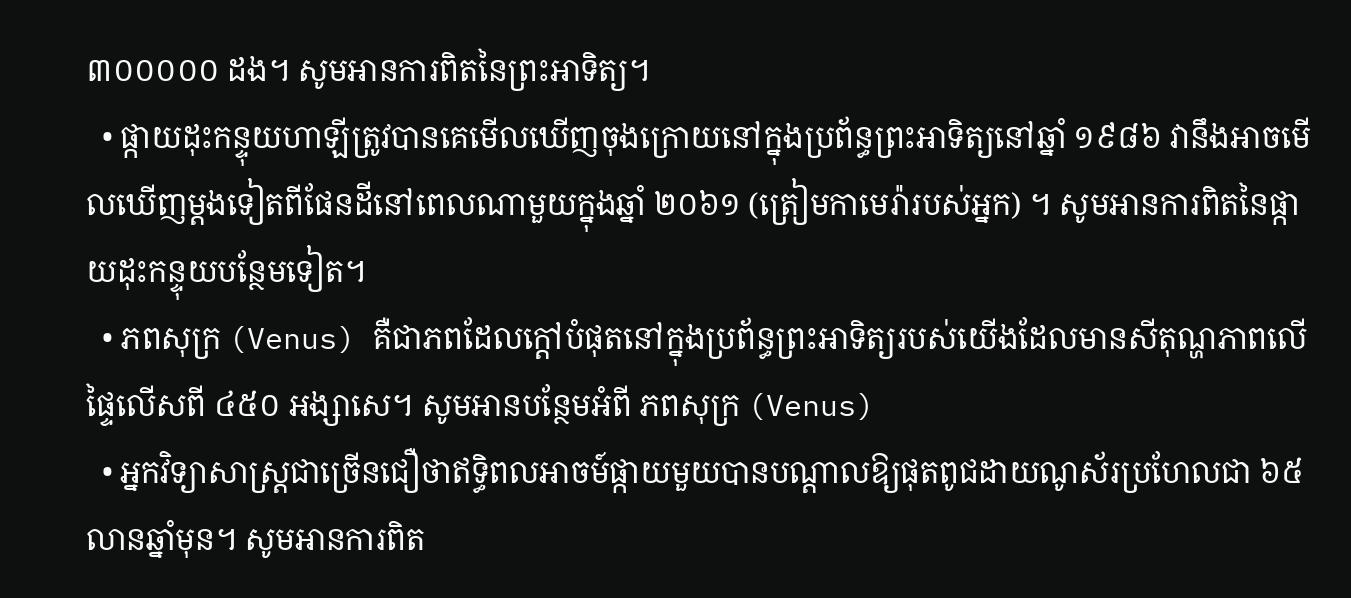៣០០០០០ ដង។ សូមអានការពិតនៃព្រះអាទិត្យ។
  • ផ្កាយដុះកន្ទុយហាឡីត្រូវបានគេមើលឃើញចុងក្រោយនៅក្នុងប្រព័ន្ធព្រះអាទិត្យនៅឆ្នាំ ១៩៨៦ វានឹងអាចមើលឃើញម្តងទៀតពីផែនដីនៅពេលណាមួយក្នុងឆ្នាំ ២០៦១ (ត្រៀមកាមេរ៉ារបស់អ្នក) ។ សូមអានការពិតនៃផ្កាយដុះកន្ទុយបន្ថែមទៀត។
  • ភពសុក្រ (Venus) គឺជាភពដែលក្តៅបំផុតនៅក្នុងប្រព័ន្ធព្រះអាទិត្យរបស់យើងដែលមានសីតុណ្ហភាពលើផ្ទៃលើសពី ៤៥០ អង្សាសេ។ សូមអានបន្ថែមអំពី ភពសុក្រ (Venus)
  • អ្នកវិទ្យាសាស្ត្រជាច្រើនជឿថាឥទ្ធិពលអាចម៍ផ្កាយមួយបានបណ្តាលឱ្យផុតពូជដាយណូស័រប្រហែលជា ៦៥ លានឆ្នាំមុន។ សូមអានការពិត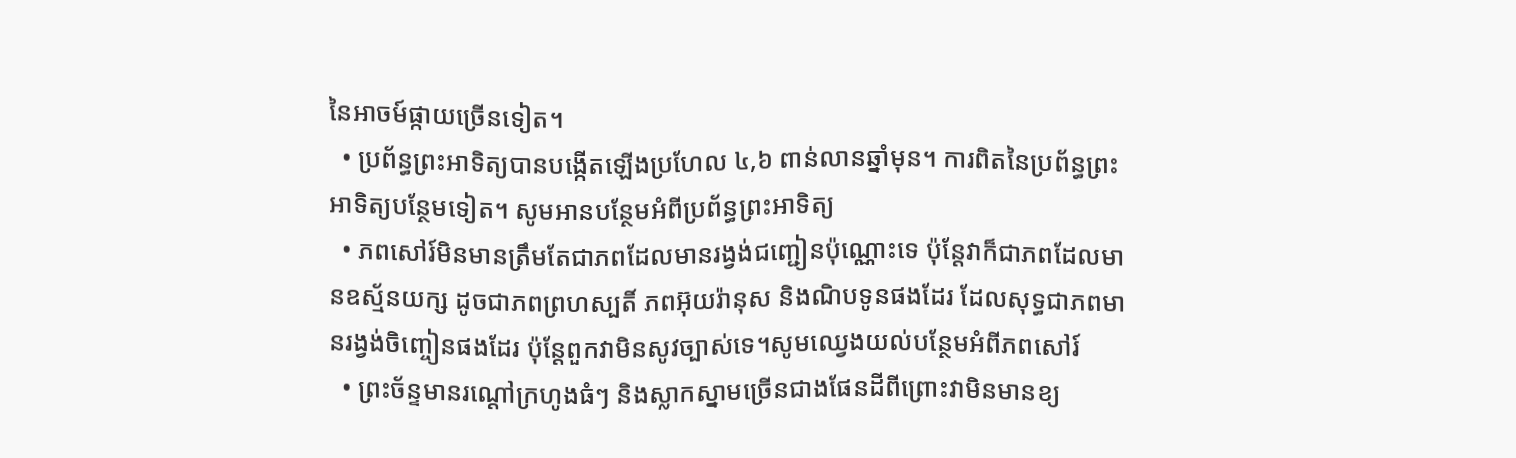នៃអាចម៍ផ្កាយច្រើនទៀត។
  • ប្រព័ន្ធព្រះអាទិត្យបានបង្កើតឡើងប្រហែល ៤,៦ ពាន់លានឆ្នាំមុន។ ការពិតនៃប្រព័ន្ធព្រះអាទិត្យបន្ថែមទៀត។ សូមអានបន្ថែមអំពីប្រព័ន្ធព្រះអាទិត្យ
  • ភពសៅរ៍មិនមានត្រឹមតែជាភពដែលមានរង្វង់ជញ្ជៀនប៉ុណ្ណោះទេ ប៉ុន្តែវាក៏ជាភពដែលមានឧស្ម័នយក្ស ដូចជាភពព្រហស្បតិ៍ ភពអ៊ុយរ៉ានុស និងណិបទូនផងដែរ ដែលសុទ្ធជាភពមានរង្វង់ចិញ្ចៀនផងដែរ ប៉ុន្តែពួកវាមិនសូវច្បាស់ទេ។សូមឈ្វេងយល់បន្ថែមអំពីភពសៅរ៍
  • ព្រះច័ន្ទមានរណ្ដៅក្រហូងធំៗ និងស្លាកស្នាមច្រើនជាងផែនដីពីព្រោះវាមិនមានខ្យ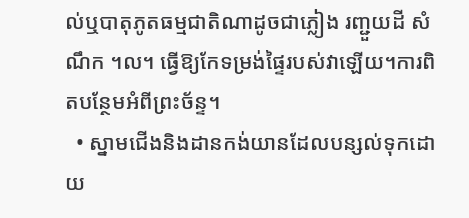ល់ឬបាតុភូតធម្មជាតិណាដូចជាភ្លៀង រញ្ជួយដី សំណឹក ។ល។ ធ្វើឱ្យកែទម្រង់ផ្ទៃរបស់វាឡើយ។ការពិតបន្ថែមអំពីព្រះច័ន្ទ។
  • ស្នាមជើងនិងដានកង់យានដែលបន្សល់ទុកដោយ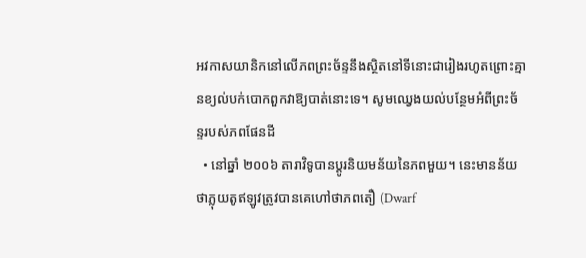អវកាសយានិកនៅលើភពព្រះច័ន្ទនឹងស្ថិតនៅទីនោះជារៀងរហូតព្រោះគ្មានខ្យល់បក់បោកពួកវាឱ្យបាត់នោះទេ។ សូមឈ្វេងយល់បន្ថែមអំពីព្រះច័ន្ទរបស់ភពផែនដី
  • នៅឆ្នាំ ២០០៦ តារាវិទូបានប្តូរនិយមន័យនៃភពមួយ។ នេះមានន័យថាភ្លុយតូឥឡូវត្រូវបានគេហៅថាភពតឿ (Dwarf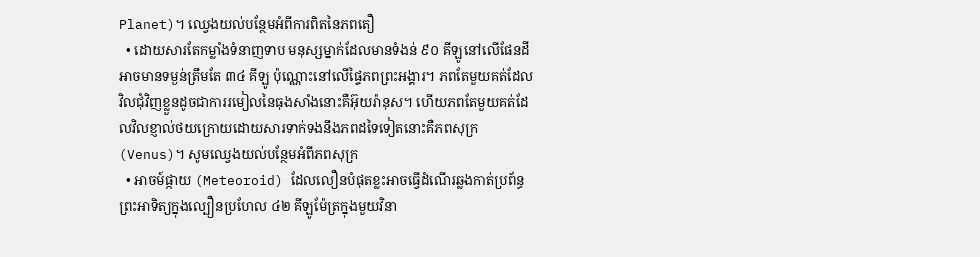Planet)។ ឈ្វេងយល់បន្ថែមអំពីការពិតនៃភពតឿ
  • ដោយសារតែកម្លាំងទំនាញទាប មនុស្សម្នាក់ដែលមានទំងន់ ៩០ គីឡូនៅលើផែនដីអាចមានទម្ងន់ត្រឹមតែ ៣៤ គីឡូ ប៉ុណ្ណោះនៅលើផ្ទៃភពព្រះអង្គារ។ ភពតែមួយគត់ដែលវិលជុំវិញខ្លួនដូចជាការរមៀលនៃធុងសាំងនោះគឺអ៊ុយរ៉ានុស។ ហើយភពតែមួយគត់ដែលវិលខ្ញាល់ថយក្រោយដោយសារទាក់ទងនឹងភពដទៃទៀតនោះគឺភពសុក្រ (Venus)។ សូមឈ្វេងយល់បន្ថែមអំពីភពសុក្រ
  • អាចម៍ផ្កាយ (Meteoroid) ដែលលឿនបំផុតខ្លះអាចធ្វើដំណើរឆ្លងកាត់ប្រព័ន្ធព្រះអាទិត្យក្នុងល្បឿនប្រហែល ៤២ គីឡូម៉ែត្រក្នុងមួយវិនា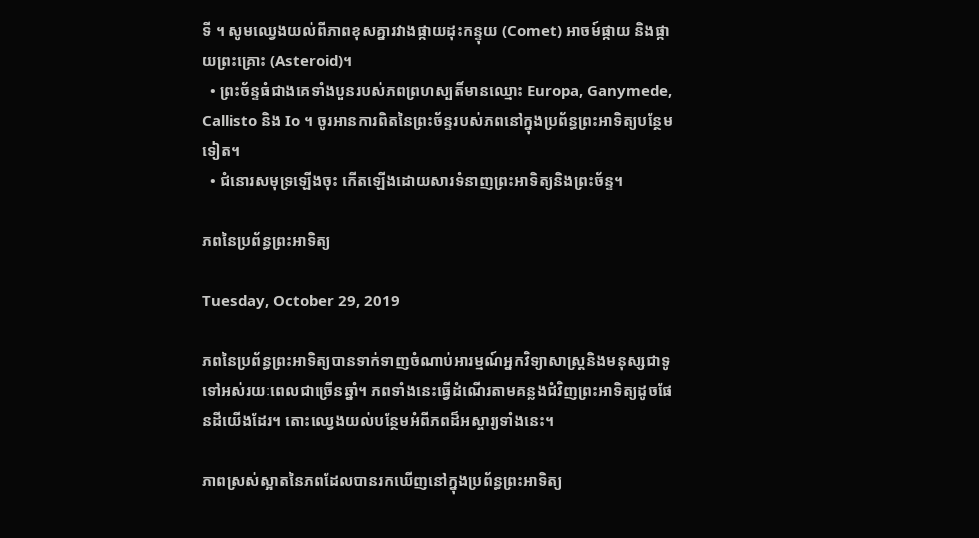ទី ។ សូមឈ្វេងយល់ពីភាពខុសគ្នារវាងផ្កាយដុះកន្ទុយ (Comet) អាចម៍ផ្កាយ និងផ្កាយព្រះគ្រោះ (Asteroid)។
  • ព្រះច័ន្ទធំជាងគេទាំងបួនរបស់ភពព្រហស្បតិ៍មានឈ្មោះ Europa, Ganymede, Callisto និង Io ។ ចូរអានការពិតនៃព្រះច័ន្ទរបស់ភពនៅក្នុងប្រព័ន្ធព្រះអាទិត្យបន្ថែមទៀត។
  • ជំនោរសមុទ្រឡើងចុះ កើតឡើងដោយសារទំនាញព្រះអាទិត្យនិងព្រះច័ន្ទ។

ភពនៃប្រព័ន្ធព្រះអាទិត្យ

Tuesday, October 29, 2019

ភពនៃប្រព័ន្ធព្រះអាទិត្យបានទាក់ទាញចំណាប់អារម្មណ៍អ្នកវិទ្យាសាស្រ្តនិងមនុស្សជាទូទៅអស់រយៈពេលជាច្រើនឆ្នាំ។ ភពទាំងនេះធ្វើដំណើរតាមគន្លងជំវិញព្រះអាទិត្យដូចផែនដីយើងដែរ។ តោះឈ្វេងយល់បន្ថែមអំពីភពដ៏អស្ចារ្យទាំងនេះ។

ភាពស្រស់ស្អាតនៃភពដែលបានរកឃើញនៅក្នុងប្រព័ន្ធព្រះអាទិត្យ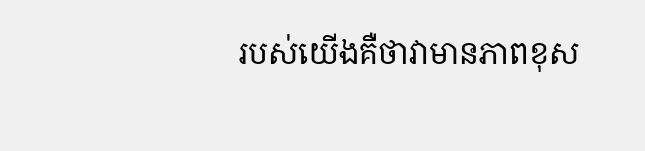របស់យើងគឺថាវាមានភាពខុស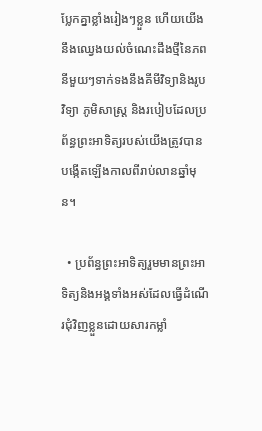ប្លែកគ្នាខ្លាំងរៀងៗខ្លួន ហើយយើងនឹងឈ្វេងយល់ចំណេះដឹងថ្មីនៃភពនីមួយៗទាក់ទងនឹងគីមីវិទ្យានិងរូបវិទ្យា ភូមិសាស្ត្រ និងរបៀបដែលប្រព័ន្ធព្រះអាទិត្យរបស់យើងត្រូវបានបង្កើតឡើងកាលពីរាប់លានឆ្នាំមុន។

  • ប្រព័ន្ធព្រះអាទិត្យរួមមានព្រះអាទិត្យនិងអង្គទាំងអស់ដែលធ្វើដំណើរជុំវិញខ្លួនដោយសារកម្លាំ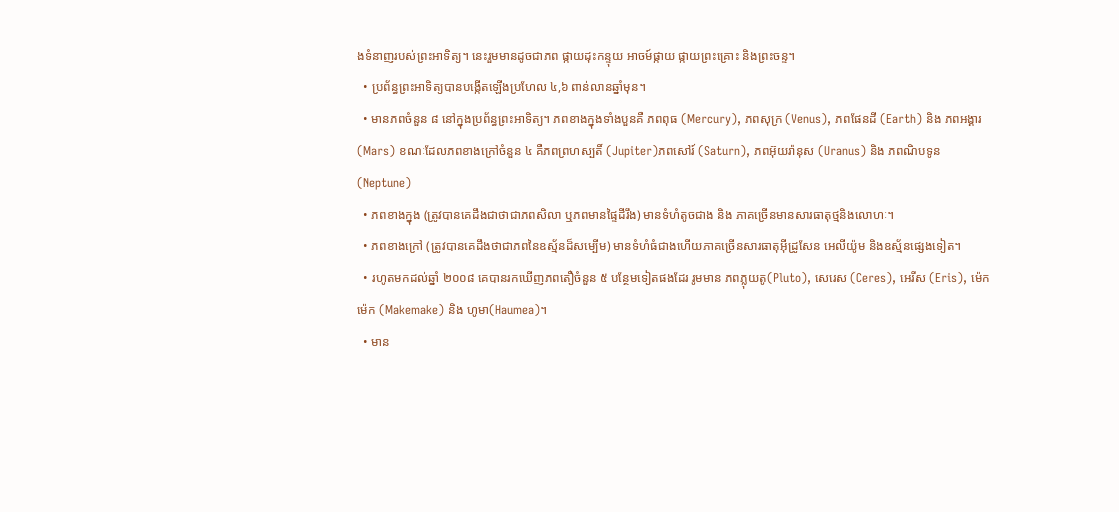ងទំនាញរបស់ព្រះអាទិត្យ។ នេះរួមមានដូចជាភព ផ្កាយដុះកន្ទុយ អាចម៍ផ្កាយ ផ្កាយព្រះគ្រោះ និងព្រះចន្ទ។
  • ប្រព័ន្ធព្រះអាទិត្យបានបង្កើតឡើងប្រហែល ៤,៦ ពាន់លានឆ្នាំមុន។
  • មានភពចំនួន ៨ នៅក្នុងប្រព័ន្ធព្រះអាទិត្យ។ ភពខាងក្នុងទាំងបួនគឺ ភពពុធ (Mercury), ភពសុក្រ (Venus), ភពផែនដី (Earth) និង ភពអង្គារ (Mars) ខណៈដែលភពខាងក្រៅចំនួន ៤ គឺភពព្រហស្បតិ៍ (Jupiter)ភពសៅរ៍ (Saturn), ភពអ៊ុយរ៉ានុស (Uranus) និង ភពណិបទូន (Neptune)
  • ភពខាងក្នុង (ត្រូវបានគេដឹងជាថាជាភពសិលា ឬភពមានផ្ទៃដីរឹង) មានទំហំតូចជាង និង ភាគច្រើនមានសារធាតុថ្មនិងលោហៈ។
  • ភពខាងក្រៅ (ត្រូវបានគេដឹងថាជាភពនៃឧស្ម័នដ៏សម្បើម) មានទំហំធំជាងហើយភាគច្រើនសារធាតុអ៊ីដ្រូសែន អេលីយ៉ូម និងឧស្ម័នផ្សេងទៀត។
  • រហូតមកដល់ឆ្នាំ ២០០៨ គេបានរកឃើញភពតឿចំនួន ៥ បន្ថែមទៀតផងដែរ រូមមាន ភពភ្លុយតូ(Pluto), សេរេស (Ceres), អេរីស (Eris), ម៉េកម៉េក (Makemake) និង ហូមា(Haumea)។
  • មាន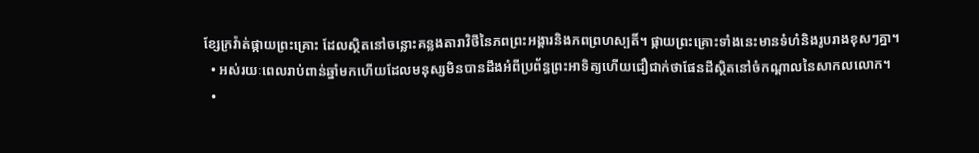ខ្សែក្រវ៉ាត់ផ្កាយព្រះគ្រោះ ដែលស្ថិតនៅចន្លោះគន្លងតារាវិថីនៃភពព្រះអង្គារនិងភពព្រហស្បតិ៍។ ផ្កាយព្រះគ្រោះទាំងនេះមានទំហំនិងរូបរាងខុសៗគ្នា។
  • អស់រយៈពេលរាប់ពាន់ឆ្នាំមកហើយដែលមនុស្សមិនបានដឹងអំពីប្រព័ន្ធព្រះអាទិត្យហើយជឿជាក់ថាផែនដីស្ថិតនៅចំកណ្តាលនៃសាកលលោក។
  •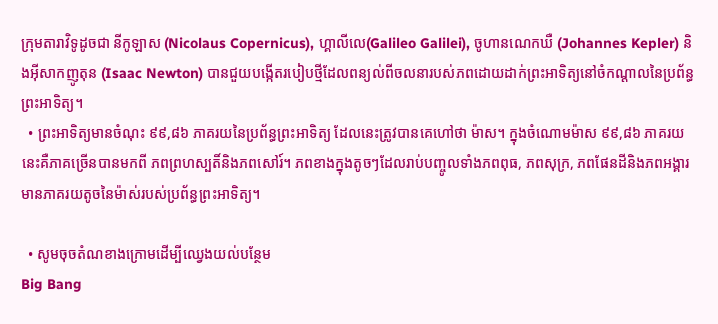ក្រុមតារាវិទូដូចជា នីកូឡាស (Nicolaus Copernicus), ហ្គាលីលេ(Galileo Galilei), ចូហានណេកឃឺ (Johannes Kepler) និងអ៊ីសាកញូតុន (Isaac Newton) បានជួយបង្កើតរបៀបថ្មីដែលពន្យល់ពីចលនារបស់ភពដោយដាក់ព្រះអាទិត្យនៅចំកណ្តាលនៃប្រព័ន្ធព្រះអាទិត្យ។
  • ព្រះអាទិត្យមានចំណុះ ៩៩,៨៦ ភាគរយនៃប្រព័ន្ធព្រះអាទិត្យ ដែលនេះត្រូវបានគេហៅថា ម៉ាស។ ក្នុងចំណោមម៉ាស ៩៩,៨៦ ភាគរយនេះគឺភាគច្រើនបានមកពី ភពព្រហស្បតិ៍និងភពសៅរ៍។ ភពខាងក្នុងតូចៗដែលរាប់បញ្ចូលទាំងភពពុធ, ភពសុក្រ, ភពផែនដីនិងភពអង្គារមានភាគរយតូចនៃម៉ាស់របស់ប្រព័ន្ធព្រះអាទិត្យ។

  • សូមចុចតំណខាងក្រោមដើម្បីឈ្វេងយល់បន្ថែម
Big Bang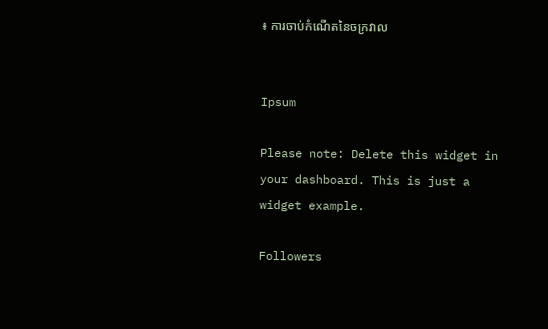៖ ការចាប់កំណើតនៃចក្រវាល


Ipsum

Please note: Delete this widget in your dashboard. This is just a widget example.

Followers